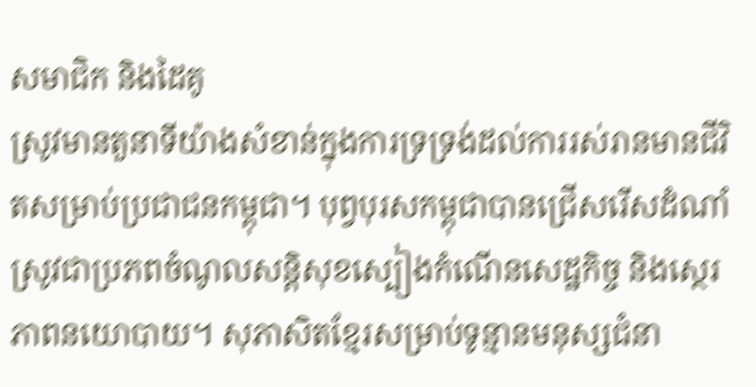សមាជិក និងដៃគូ
ស្រូវមានតួនាទីយ៉ាងសំខាន់ក្នុងការទ្រទ្រង់ដល់ការរស់រានមានជីវិតសម្រាប់ប្រជាជនកម្ពុជា។ បុព្វបុរសកម្ពុជាបានជ្រើសរើសដំណាំស្រូវជាប្រភពចំណូលសន្តិសុខស្បៀងកំណើនសេដ្ឋកិច្ច និងស្ថេរភាពនយោបាយ។ សុភាសិតខ្មែរសម្រាប់ទូន្មានមនុស្សជំនា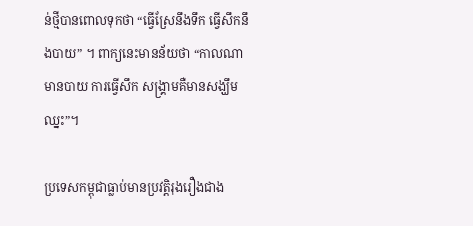ន់ថ្មីបានពោលទុកថា “ធ្វើស្រែនឹងទឹក ធ្វើសឹកនឹងបាយ” ។ ពាក្យនេះមានន័យថា “កាលណាមានបាយ ការធ្វើសឹក សង្គ្រាមគឺមានសង្ឃឹមឈ្នះ”។

ប្រទេសកម្ពុជាធ្លាប់មានប្រវត្តិរុងរឿងជាង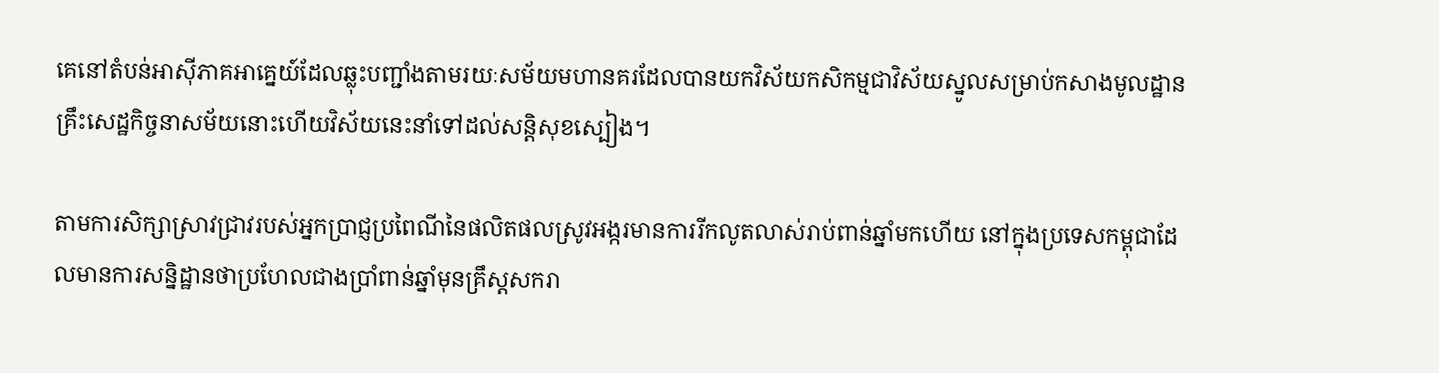គេនៅតំបន់អាស៊ីភាគអាគ្នេយ៍ដែលឆ្លុះបញ្ជាំងតាមរយៈសម័យមហានគរដែលបានយកវិស័យកសិកម្មជាវិស័យស្នូលសម្រាប់កសាងមូលដ្ឋានគ្រឹះសេដ្ឋកិច្ចនាសម័យនោះហើយវិស័យនេះនាំទៅដល់សន្តិសុខស្បៀង។

តាមការសិក្សាស្រាវជ្រាវរបស់អ្នកប្រាជ្ញប្រពៃណីនៃផលិតផលស្រូវអង្ករមានការរីកលូតលាស់រាប់ពាន់ឆ្នាំមកហើយ នៅក្នុងប្រទេសកម្ពុជាដែលមានការសន្និដ្ឋានថាប្រហែលជាងប្រាំពាន់ឆ្នាំមុនគ្រឹស្តសករា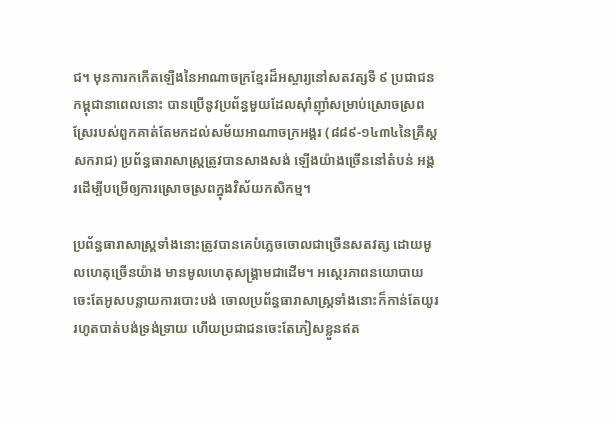ជ។ មុនការកកើតឡើងនៃអាណាចក្រខ្មែរដ៏អស្ចារ្យនៅសតវត្សទី ៩ ប្រជាជនកម្ពុជានាពេលនោះ បានប្រើនូវប្រព័ន្ធមួយដែលស៊ាំញ៉ាំសម្រាប់ស្រោចស្រពស្រែរបស់ពួកគាត់តែមកដល់សម័យអាណាចក្រអង្គរ (៨៨៩-១៤៣៤នៃគ្រឹស្តសករាជ) ប្រព័ន្ធធារាសាស្រ្តត្រូវបានសាងសង់ ឡើងយ៉ាងច្រើននៅតំបន់ អង្គរដើម្បីបម្រើឲ្យការស្រោចស្រពក្នុងវិស័យកសិកម្ម។

ប្រព័ន្ធធារាសាស្រ្តទាំងនោះត្រូវបានគេបំភ្លេចចោលជាច្រើនសតវត្ស ដោយមូលហេតុច្រើនយ៉ាង មានមូលហេតុសង្គ្រាមជាដើម។ អស្ថេរភាពនយោបាយចេះតែអូសបន្លាយការបោះបង់ ចោលប្រព័ន្ធធារាសាស្រ្តទាំងនោះក៏កាន់តែយូររហូតបាត់បង់ទ្រង់ទ្រាយ ហើយប្រជាជនចេះតែភៀសខ្លួនឥត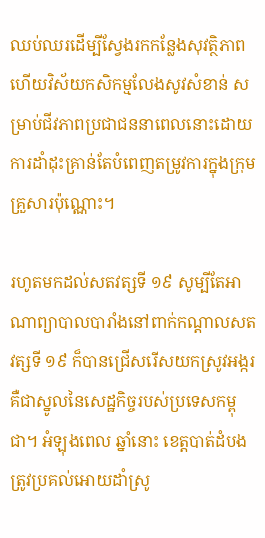ឈប់ឈរដើម្បីស្វែងរកកន្លែងសុវត្ថិភាព ហើយវិស័យកសិកម្មលែងសូវសំខាន់ សម្រាប់ជីវភាពប្រជាជននាពេលនោះដោយការដាំដុះគ្រាន់តែបំពេញតម្រូវការក្នុងក្រុមគ្រួសារប៉ុណ្ណោះ។

រហូតមកដល់សតវត្សទី ១៩ សូម្បីតែអាណាព្យាបាលបារាំងនៅពាក់កណ្តាលសតវត្សទី ១៩ ក៏បានជ្រើសរើសយកស្រូវអង្ករគឺជាស្នូលនៃសេដ្ឋកិច្ចរបស់ប្រទេសកម្ពុជា។ អំឡុងពេល ឆ្នាំនោះ ខេត្តបាត់ដំបងត្រូវប្រគល់អោយដាំស្រូ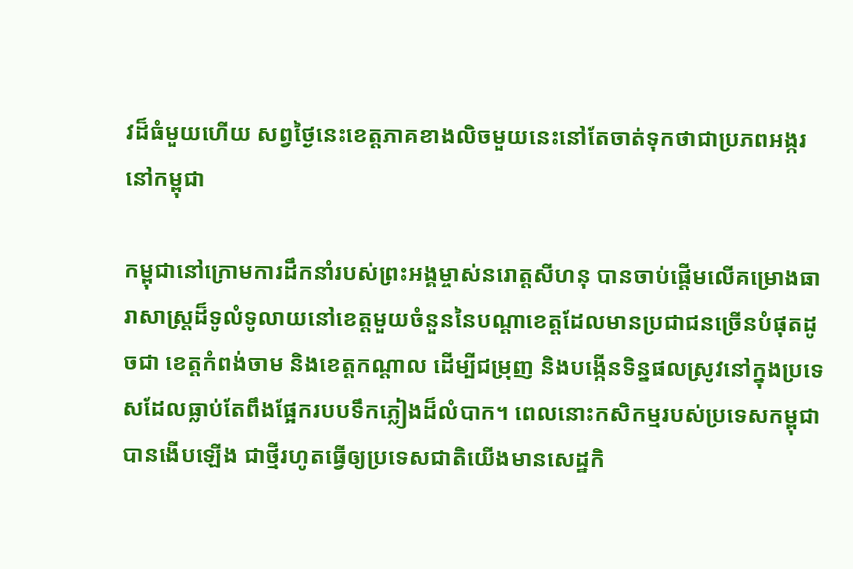វដ៏ធំមួយហើយ សព្វថ្ងៃនេះខេត្តភាគខាងលិចមួយនេះនៅតែចាត់ទុកថាជាប្រភពអង្ករនៅកម្ពុជា

កម្ពុជានៅក្រោមការដឹកនាំរបស់ព្រះអង្គម្ចាស់នរោត្តសីហនុ បានចាប់ផ្តើមលើគម្រោងធារាសាស្រ្តដ៏ទូលំទូលាយនៅខេត្តមួយចំនួននៃបណ្តាខេត្តដែលមានប្រជាជនច្រើនបំផុតដូចជា ខេត្តកំពង់ចាម និងខេត្តកណ្តាល ដើម្បីជម្រុញ និងបង្កើនទិន្នផលស្រូវនៅក្នុងប្រទេសដែលធ្លាប់តែពឹងផ្អែករបបទឹកភ្លៀងដ៏លំបាក។ ពេលនោះកសិកម្មរបស់ប្រទេសកម្ពុជាបានងើបឡើង ជាថ្មីរហូតធ្វើឲ្យប្រទេសជាតិយើងមានសេដ្ឋកិ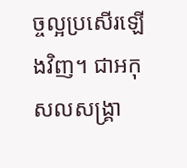ច្ចល្អប្រសើរឡើងវិញ។ ជាអកុសលសង្រ្គា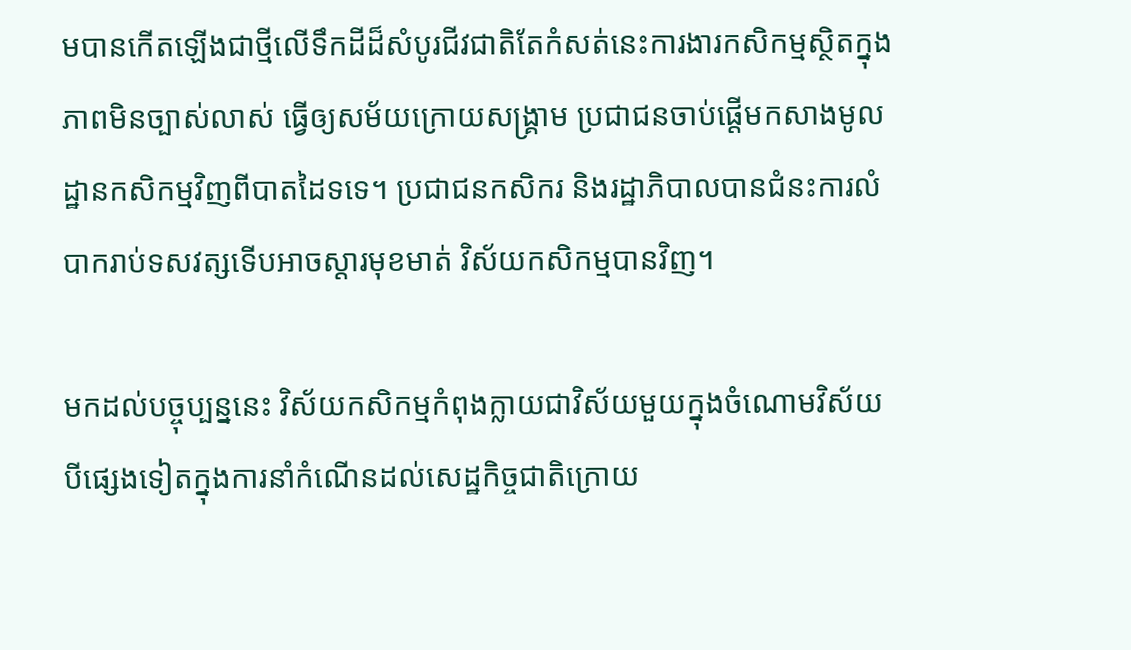មបានកើតឡើងជាថ្មីលើទឹកដីដ៏សំបូរជីវជាតិតែកំសត់នេះការងារកសិកម្មស្ថិតក្នុងភាពមិនច្បាស់លាស់ ធ្វើឲ្យសម័យក្រោយសង្រ្គាម ប្រជាជនចាប់ផ្តើមកសាងមូលដ្ឋានកសិកម្មវិញពីបាតដៃទទេ។ ប្រជាជនកសិករ និងរដ្ឋាភិបាលបានជំនះការលំបាករាប់ទសវត្សទើបអាចស្តារមុខមាត់ វិស័យកសិកម្មបានវិញ។

មកដល់បច្ចុប្បន្ននេះ វិស័យកសិកម្មកំពុងក្លាយជាវិស័យមួយក្នុងចំណោមវិស័យបីផ្សេងទៀតក្នុងការនាំកំណើនដល់សេដ្ឋកិច្ចជាតិក្រោយ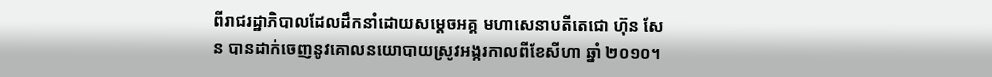ពីរាជរដ្ឋាភិបាលដែលដឹកនាំដោយសម្តេចអគ្គ មហាសេនាបតីតេជោ ហ៊ុន សែន បានដាក់ចេញនូវគោលនយោបាយស្រូវអង្ករកាលពីខែសីហា ឆ្នាំ ២០១០។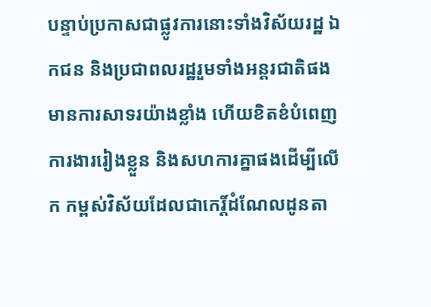បន្ទាប់ប្រកាសជាផ្លូវការនោះទាំងវិស័យរដ្ឋ ឯកជន និងប្រជាពលរដ្ឋរួមទាំងអន្តរជាតិផងមានការសាទរយ៉ាងខ្លាំង ហើយខិតខំបំពេញការងាររៀងខ្លួន និងសហការគ្នាផងដើម្បីលើក កម្ពស់វិស័យដែលជាកេរិ៍្តដំណែលដូនតា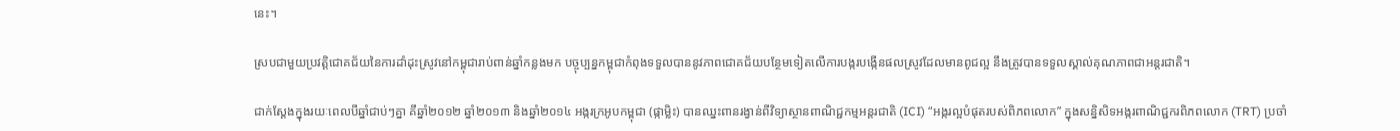នេះ។

ស្របជាមួយប្រវត្តិជោគជ័យនៃការដាំដុះស្រូវនៅកម្ពុជារាប់ពាន់ឆ្នាំកន្លងមក បច្ចុប្បន្នកម្ពុជាកំពុងទទួលបាននូវភាពជោគជ័យបន្ថែមទៀតលើការបង្ករបង្កើនផលស្រូវដែលមានពូជល្អ នឹងត្រូវបានទទួលស្គាល់គុណភាពជាអន្តរជាតិ។

ជាក់ស្តែងក្នុងរយៈពេលបីឆ្នាំជាប់ៗគ្នា គឹឆ្នាំ២០១២ ឆ្នាំ២០១៣ និងឆ្នាំ២០១៤ អង្ករក្រអូបកម្ពុជា (ផ្កាម្លិះ) បានឈ្នះពានរង្វាន់ពីវិទ្យាស្ថានពាណិជ្ជកម្មអន្តរជាតិ (ICI) “អង្ករល្អបំផុតរបស់ពិភពលោក” ក្នុងសន្និសិទអង្ករពាណិជ្ជករពិភពលោក (TRT) ប្រចាំ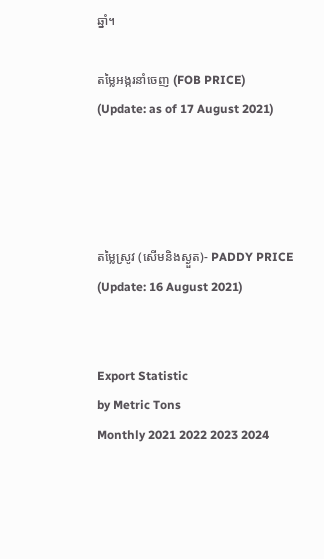ឆ្នាំ។

តម្លៃអង្ករនាំចេញ (FOB PRICE)
(Update: as of 17 August 2021)




តម្លៃស្រូវ (សើមនិងស្ងួត)- PADDY PRICE
(Update: 16 August 2021)


Export Statistic
by Metric Tons
Monthly 2021 2022 2023 2024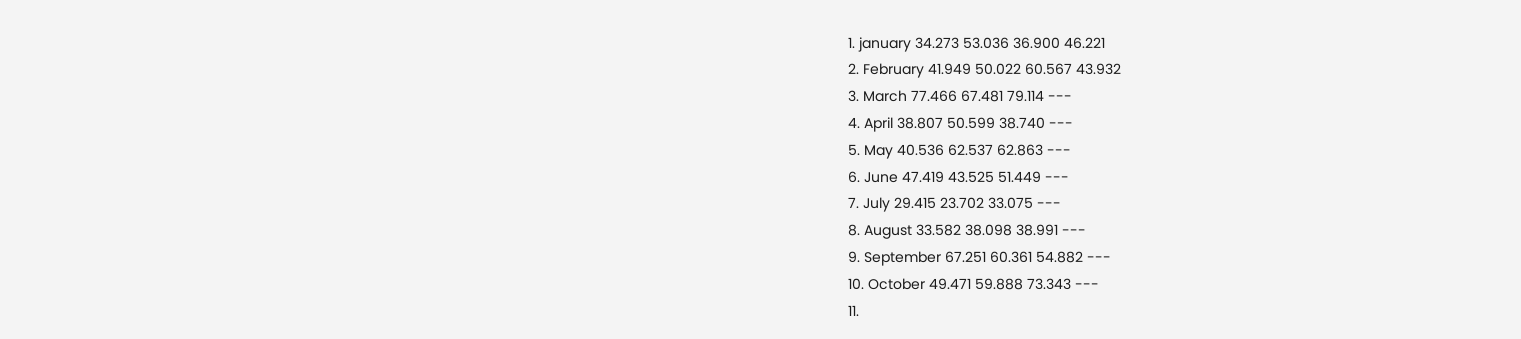1. january 34.273 53.036 36.900 46.221
2. February 41.949 50.022 60.567 43.932
3. March 77.466 67.481 79.114 ---
4. April 38.807 50.599 38.740 ---
5. May 40.536 62.537 62.863 ---
6. June 47.419 43.525 51.449 ---
7. July 29.415 23.702 33.075 ---
8. August 33.582 38.098 38.991 ---
9. September 67.251 60.361 54.882 ---
10. October 49.471 59.888 73.343 ---
11.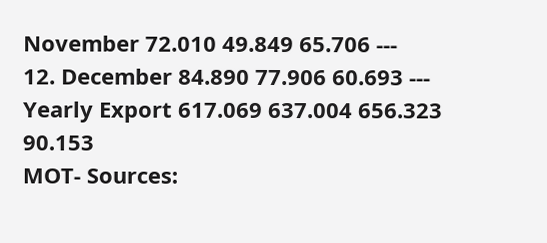November 72.010 49.849 65.706 ---
12. December 84.890 77.906 60.693 ---
Yearly Export 617.069 637.004 656.323 90.153
MOT- Sources: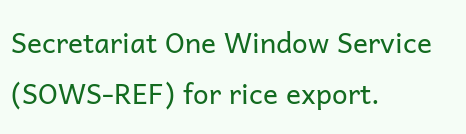Secretariat One Window Service
(SOWS-REF) for rice export.